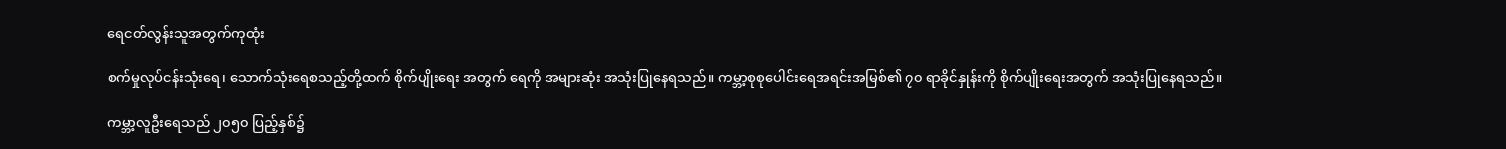ရေငတ်လွန်းသူအတွက်ကုထုံး

စက်မှုလုပ်ငန်းသုံးရေ၊ သောက်သုံးရေစသည့်တို့ထက် စိုက်ပျိုးရေး အတွက် ရေကို အများဆုံး အသုံးပြုနေရသည်။ ကမ္ဘာ့စုစုပေါင်းရေအရင်းအမြစ်၏ ၇၀ ရာခိုင်နှုန်းကို စိုက်ပျိုးရေးအတွက် အသုံးပြုနေရသည်။

ကမ္ဘာ့လူဦးရေသည် ၂၀၅၀ ပြည့်နှစ်၌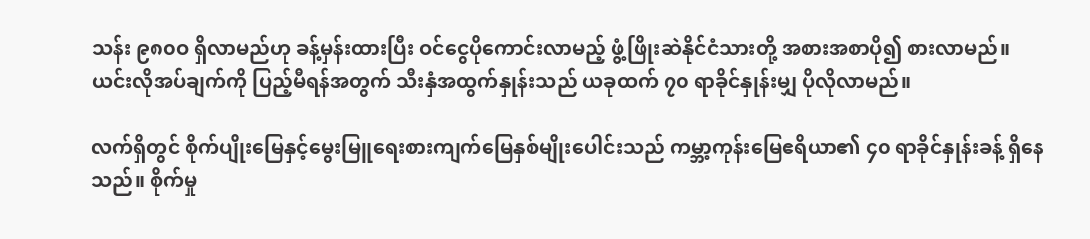သန်း ၉၈၀ဝ ရှိလာမည်ဟု ခန့်မှန်းထားပြီး ဝင်ငွေပိုကောင်းလာမည့် ဖွံ့ဖြိုးဆဲနိုင်ငံသားတို့ အစားအစာပို၍ စားလာမည်။ ယင်းလိုအပ်ချက်ကို ပြည့်မီရန်အတွက် သီးနှံအထွက်နှုန်းသည် ယခုထက် ၇၀ ရာခိုင်နှုန်းမျှ ပိုလိုလာမည်။

လက်ရှိတွင် စိုက်ပျိုးမြေနှင့်မွေးမြူရေးစားကျက်မြေနှစ်မျိုးပေါင်းသည် ကမ္ဘာ့ကုန်းမြေဧရိယာ၏ ၄၀ ရာခိုင်နှုန်းခန့် ရှိနေသည်။ စိုက်မှု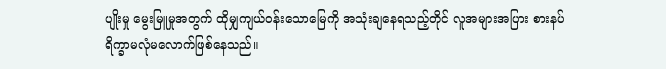ပျိုးမှု မွေးမြူမှုအတွက် ထိုမျှကျယ်ဝန်းသောမြေကို အသုံးချနေရသည့်တိုင် လူအများအပြား စားနပ်ရိက္ခာမလုံမလောက်ဖြစ်နေသည်။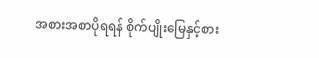အစားအစာပိုရရန် စိုက်ပျိုးမြေနှင့်စား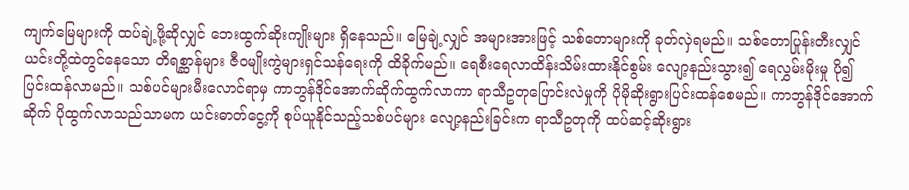ကျက်မြေများကို ထပ်ချဲ့ဖို့ဆိုလျှင် ဘေးထွက်ဆိုးကျိုးများ ရှိနေသည်။ မြေချဲ့လျှင် အများအားဖြင့် သစ်တောများကို ခုတ်လှဲရမည်။ သစ်တောပြုန်းတီးလျှင် ယင်းတို့ထဲတွင်နေသော တိရစ္ဆာန်များ ဇီဝမျိုးကွဲများရှင်သန်ရေးကို ထိခိုက်မည်။ ရေစီးရေလာထိန်းသိမ်းထားနိုင်စွမ်း လျော့နည်းသွား၍ ရေလွှမ်းမိုးမှု ပို၍ပြင်းထန်လာမည်။ သစ်ပင်များမီးလောင်ရာမှ ကာဘွန်ဒိုင်အောက်ဆိုက်ထွက်လာကာ ရာသီဥတုပြောင်းလဲမှုကို ပိုမိုဆိုးရွားပြင်းထန်စေမည်။ ကာဘွန်ဒိုင်အောက်ဆိုက် ပိုထွက်လာသည်သာမက ယင်းဓာတ်ငွေ့ကို စုပ်ယူနိုင်သည့်သစ်ပင်များ လျော့နည်းခြင်းက ရာသီဥတုကို ထပ်ဆင့်ဆိုးရွား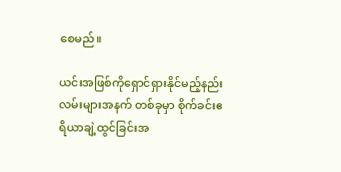စေမည်။

ယင်းအဖြစ်ကိုရှောင်ရှားနိုင်မည့်နည်းလမ်းများအနက် တစ်ခုမှာ စိုက်ခင်းဧရိယာချဲ့ထွင်ခြင်းအ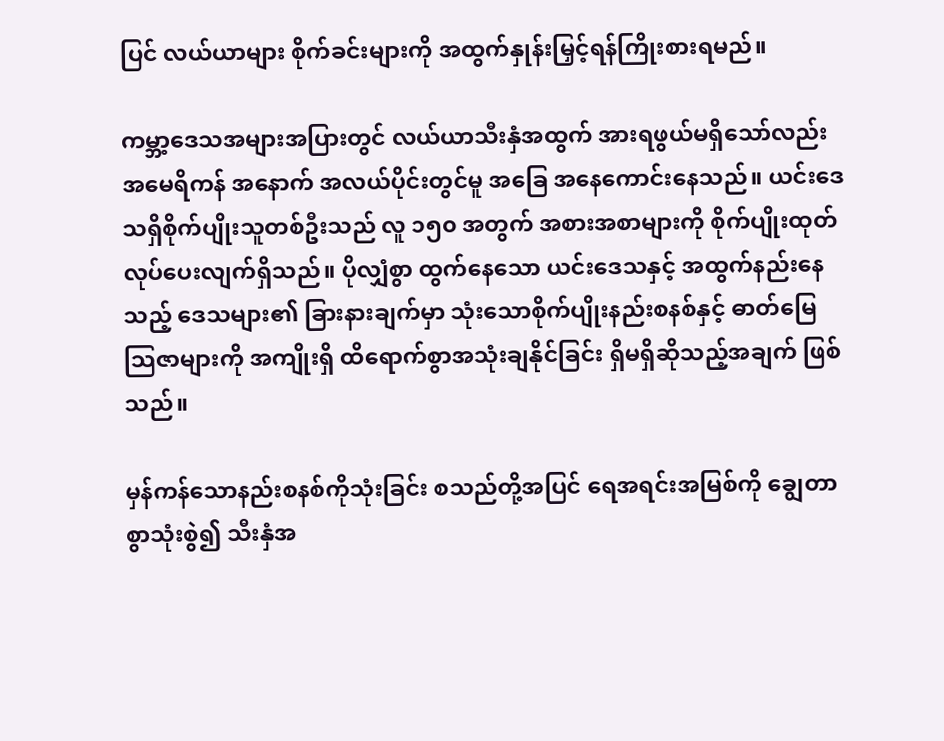ပြင် လယ်ယာများ စိုက်ခင်းများကို အထွက်နှုန်းမြှင့်ရန်ကြိုးစားရမည်။

ကမ္ဘာ့ဒေသအများအပြားတွင် လယ်ယာသီးနှံအထွက် အားရဖွယ်မရှိသော်လည်း အမေရိကန် အနောက် အလယ်ပိုင်းတွင်မူ အခြေ အနေကောင်းနေသည်။ ယင်းဒေသရှိစိုက်ပျိုးသူတစ်ဦးသည် လူ ၁၅၀ အတွက် အစားအစာများကို စိုက်ပျိုးထုတ်လုပ်ပေးလျက်ရှိသည်။ ပိုလျှံစွာ ထွက်နေသော ယင်းဒေသနှင့် အထွက်နည်းနေသည့် ဒေသများ၏ ခြားနားချက်မှာ သုံးသောစိုက်ပျိုးနည်းစနစ်နှင့် ဓာတ်မြေသြဇာများကို အကျိုးရှိ ထိရောက်စွာအသုံးချနိုင်ခြင်း ရှိမရှိဆိုသည့်အချက် ဖြစ်သည်။

မှန်ကန်သောနည်းစနစ်ကိုသုံးခြင်း စသည်တို့အပြင် ရေအရင်းအမြစ်ကို ချွေတာစွာသုံးစွဲ၍ သီးနှံအ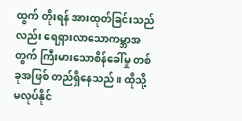ထွက် တိုးရန် အားထုတ်ခြင်းသည်လည်း ရေရှားလာသောကမ္ဘာအတွက် ကြီးမားသောစိန်ခေါ်မှု တစ်ခုအဖြစ် တည်ရှိနေသည်။ ထိုသို့မလုပ်နိုင်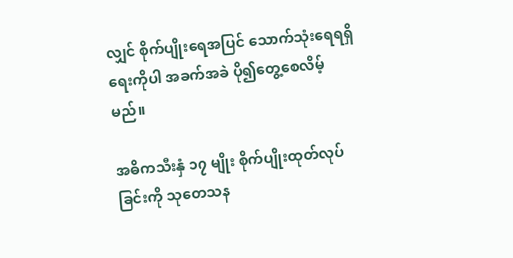လျှင် စိုက်ပျိုးရေအပြင် သောက်သုံးရေရရှိရေးကိုပါ အခက်အခဲ ပို၍တွေ့စေလိမ့်မည်။

အဓိကသီးနှံ ၁၇ မျိုး စိုက်ပျိုးထုတ်လုပ်ခြင်းကို သုတေသန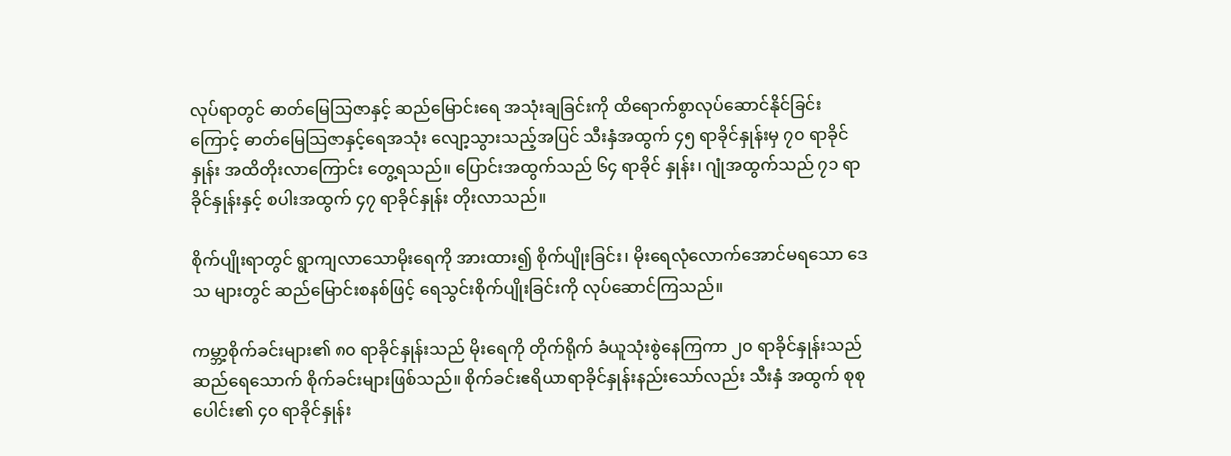လုပ်ရာတွင် ဓာတ်မြေသြဇာနှင့် ဆည်မြောင်းရေ အသုံးချခြင်းကို ထိရောက်စွာလုပ်ဆောင်နိုင်ခြင်းကြောင့် ဓာတ်မြေသြဇာနှင့်ရေအသုံး လျော့သွားသည့်အပြင် သီးနှံအထွက် ၄၅ ရာခိုင်နှုန်းမှ ၇၀ ရာခိုင်နှုန်း အထိတိုးလာကြောင်း တွေ့ရသည်။ ပြောင်းအထွက်သည် ၆၄ ရာခိုင် နှုန်း၊ ဂျုံအထွက်သည် ၇၁ ရာခိုင်နှုန်းနှင့် စပါးအထွက် ၄၇ ရာခိုင်နှုန်း တိုးလာသည်။

စိုက်ပျိုးရာတွင် ရွာကျလာသောမိုးရေကို အားထား၍ စိုက်ပျိုးခြင်း၊ မိုးရေလုံလောက်အောင်မရသော ဒေသ များတွင် ဆည်မြောင်းစနစ်ဖြင့် ရေသွင်းစိုက်ပျိုးခြင်းကို လုပ်ဆောင်ကြသည်။

ကမ္ဘာ့စိုက်ခင်းများ၏ ၈၀ ရာခိုင်နှုန်းသည် မိုးရေကို တိုက်ရိုက် ခံယူသုံးစွဲနေကြကာ ၂၀ ရာခိုင်နှုန်းသည် ဆည်ရေသောက် စိုက်ခင်းများဖြစ်သည်။ စိုက်ခင်းဧရိယာရာခိုင်နှုန်းနည်းသော်လည်း သီးနှံ အထွက် စုစုပေါင်း၏ ၄၀ ရာခိုင်နှုန်း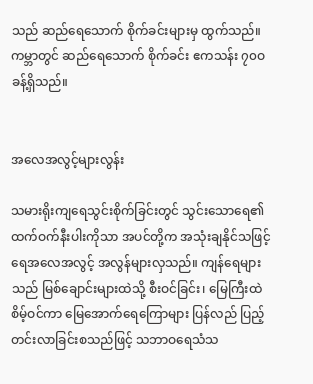သည် ဆည်ရေသောက် စိုက်ခင်းများမှ ထွက်သည်။ ကမ္ဘာတွင် ဆည်ရေသောက် စိုက်ခင်း ဧကသန်း ၇၀ဝ ခန့်ရှိသည်။


အလေအလွင့်များလွန်း

သမားရိုးကျရေသွင်းစိုက်ခြင်းတွင် သွင်းသောရေ၏ ထက်ဝက်နီးပါးကိုသာ အပင်တို့က အသုံးချနိုင်သဖြင့် ရေအလေအလွင့် အလွန်များလှသည်။ ကျန်ရေများသည် မြစ်ချောင်းများထဲသို့ စီးဝင်ခြင်း၊ မြေကြီးထဲ စိမ့်ဝင်ကာ မြေအောက်ရေကြောများ ပြန်လည် ပြည့်တင်းလာခြင်းစသည်ဖြင့် သဘာဝရေသံသ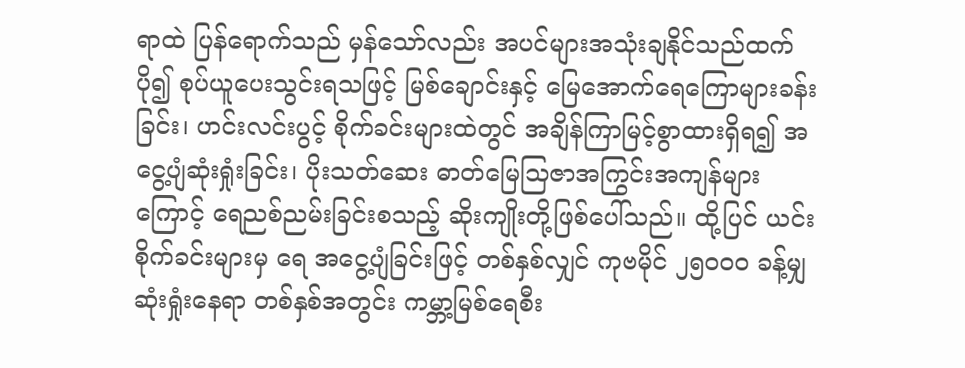ရာထဲ ပြန်ရောက်သည် မှန်သော်လည်း အပင်များအသုံးချနိုင်သည်ထက် ပို၍ စုပ်ယူပေးသွင်းရသဖြင့် မြစ်ချောင်းနှင့် မြေအောက်ရေကြောများခန်းခြင်း၊ ဟင်းလင်းပွင့် စိုက်ခင်းများထဲတွင် အချိန်ကြာမြင့်စွာထားရှိရ၍ အငွေ့ပျံဆုံးရှုံးခြင်း၊ ပိုးသတ်ဆေး ဓာတ်မြေသြဇာအကြွင်းအကျန်များကြောင့် ရေညစ်ညမ်းခြင်းစသည့် ဆိုးကျိုးတို့ဖြစ်ပေါ်သည်။ ထို့ပြင် ယင်းစိုက်ခင်းများမှ ရေ အငွေ့ပျံခြင်းဖြင့် တစ်နှစ်လျှင် ကုဗမိုင် ၂၅၀ဝ၀ ခန့်မျှ ဆုံးရှုံးနေရာ တစ်နှစ်အတွင်း ကမ္ဘာ့မြစ်ရေစီး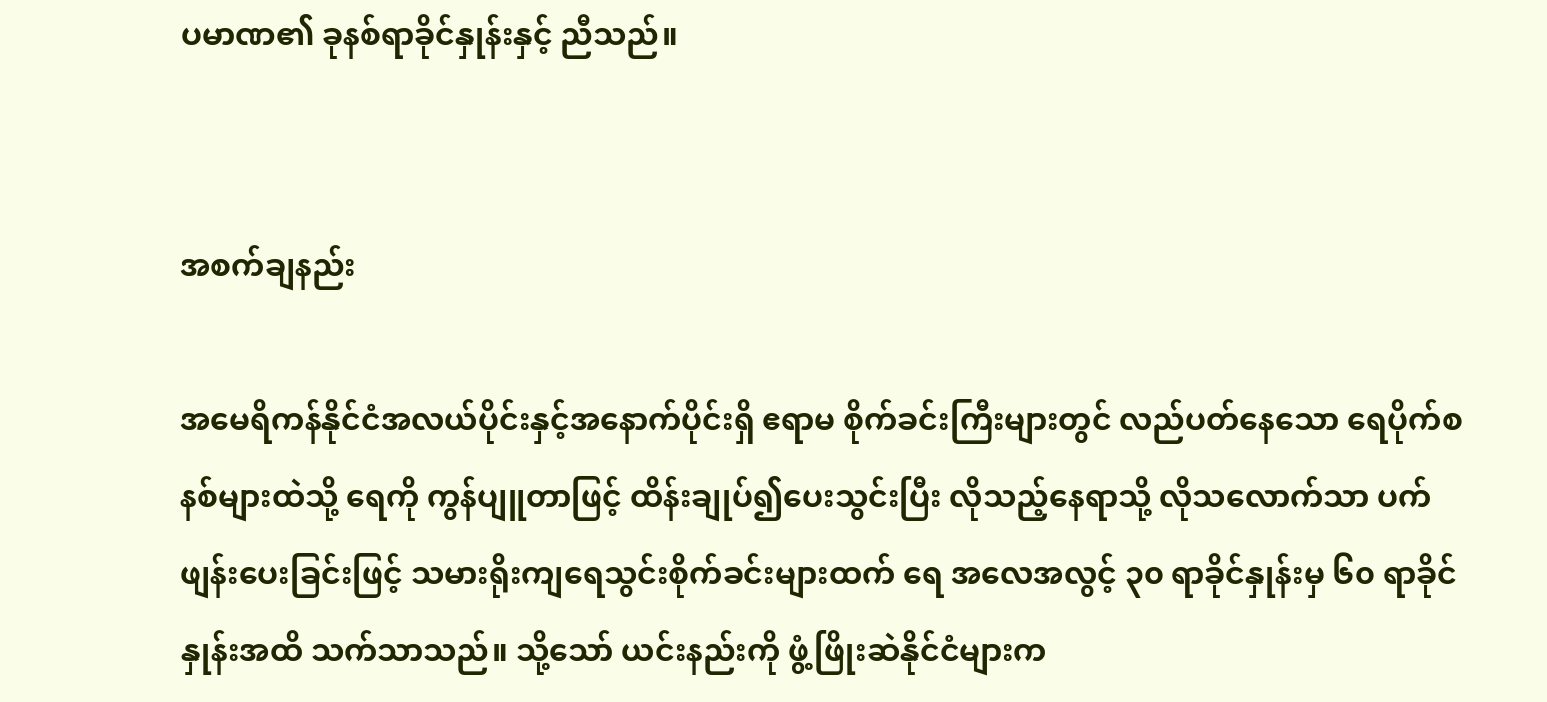ပမာဏ၏ ခုနစ်ရာခိုင်နှုန်းနှင့် ညီသည်။


အစက်ချနည်း

အမေရိကန်နိုင်ငံအလယ်ပိုင်းနှင့်အနောက်ပိုင်းရှိ ဧရာမ စိုက်ခင်းကြီးများတွင် လည်ပတ်နေသော ရေပိုက်စနစ်များထဲသို့ ရေကို ကွန်ပျူတာဖြင့် ထိန်းချုပ်၍ပေးသွင်းပြီး လိုသည့်နေရာသို့ လိုသလောက်သာ ပက်ဖျန်းပေးခြင်းဖြင့် သမားရိုးကျရေသွင်းစိုက်ခင်းများထက် ရေ အလေအလွင့် ၃၀ ရာခိုင်နှုန်းမှ ၆၀ ရာခိုင်နှုန်းအထိ သက်သာသည်။ သို့သော် ယင်းနည်းကို ဖွံ့ဖြိုးဆဲနိုင်ငံများက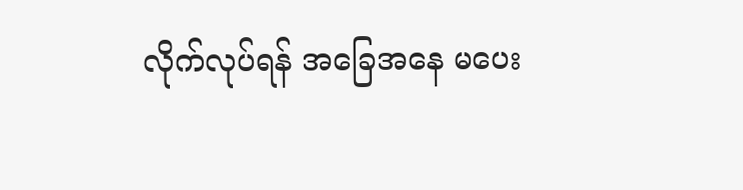လိုက်လုပ်ရန် အခြေအနေ မပေး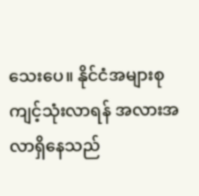သေးပေ။ နိုင်ငံအများစုကျင့်သုံးလာရန် အလားအလာရှိနေသည်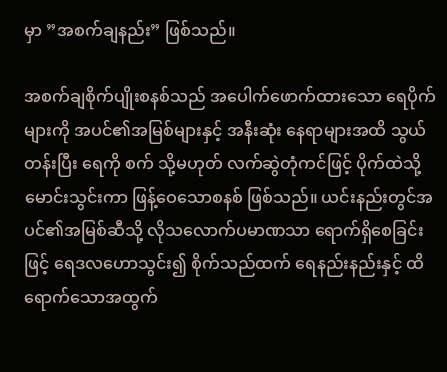မှာ ”အစက်ချနည်း” ဖြစ်သည်။

အစက်ချစိုက်ပျိုးစနစ်သည် အပေါက်ဖောက်ထားသော ရေပိုက်များကို အပင်၏အမြစ်များနှင့် အနီးဆုံး နေရာများအထိ သွယ်တန်းပြီး ရေကို စက် သို့မဟုတ် လက်ဆွဲတုံကင်ဖြင့် ပိုက်ထဲသို့မောင်းသွင်းကာ ဖြန့်ဝေသောစနစ် ဖြစ်သည်။ ယင်းနည်းတွင်အပင်၏အမြစ်ဆီသို့ လိုသလောက်ပမာဏသာ ရောက်ရှိစေခြင်းဖြင့် ရေဒလဟောသွင်း၍ စိုက်သည်ထက် ရေနည်းနည်းနှင့် ထိရောက်သောအထွက်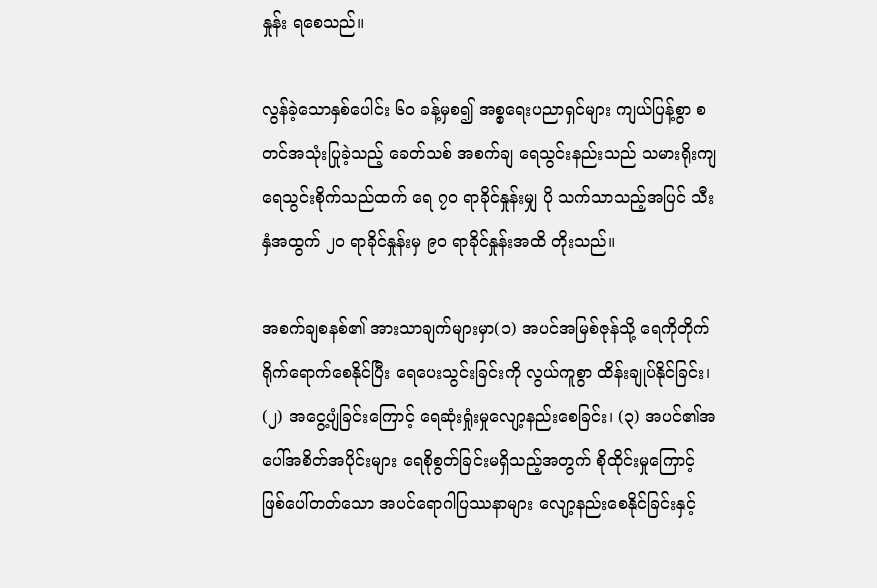နှုန်း ရစေသည်။

လွန်ခဲ့သောနှစ်ပေါင်း ၆၀ ခန့်မှစ၍ အစ္စရေးပညာရှင်များ ကျယ်ပြန့်စွာ စတင်အသုံးပြုခဲ့သည့် ခေတ်သစ် အစက်ချ ရေသွင်းနည်းသည် သမားရိုးကျရေသွင်းစိုက်သည်ထက် ရေ ၇၀ ရာခိုင်နှုန်းမျှ ပို သက်သာသည့်အပြင် သီးနှံအထွက် ၂၀ ရာခိုင်နှုန်းမှ ၉၀ ရာခိုင်နှုန်းအထိ တိုးသည်။

အစက်ချစနစ်၏ အားသာချက်များမှာ(၁) အပင်အမြစ်ဇုန်သို့ ရေကိုတိုက်ရိုက်ရောက်စေနိုင်ပြီး ရေပေးသွင်းခြင်းကို လွယ်ကူစွာ ထိန်းချုပ်နိုင်ခြင်း၊ (၂) အငွေ့ပျံခြင်းကြောင့် ရေဆုံးရှုံးမှုလျော့နည်းစေခြင်း၊ (၃) အပင်၏အပေါ်အစိတ်အပိုင်းများ ရေစိုစွတ်ခြင်းမရှိသည့်အတွက် စိုထိုင်းမှုကြောင့် ဖြစ်ပေါ်တတ်သော အပင်ရောဂါပြဿနာများ လျော့နည်းစေနိုင်ခြင်းနှင့်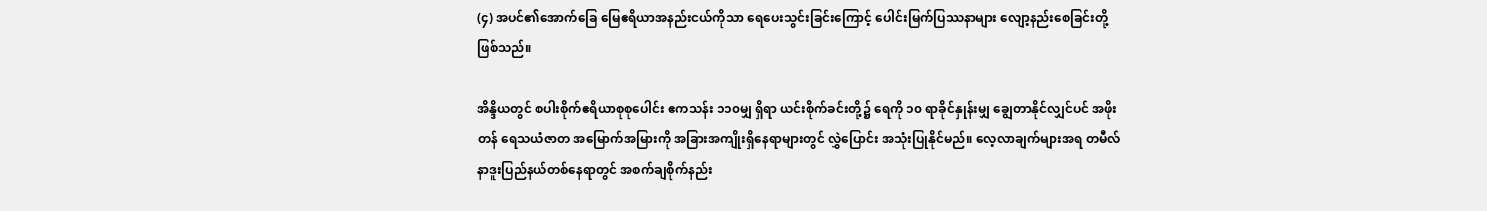(၄) အပင်၏အောက်ခြေ မြေဧရိယာအနည်းငယ်ကိုသာ ရေပေးသွင်းခြင်းကြောင့် ပေါင်းမြက်ပြဿနာများ လျော့နည်းစေခြင်းတို့ ဖြစ်သည်။

အိန္ဒိယတွင် စပါးစိုက်ဧရိယာစုစုပေါင်း ဧကသန်း ၁၁၀မျှ ရှိရာ ယင်းစိုက်ခင်းတို့၌ ရေကို ၁၀ ရာခိုင်နှုန်းမျှ ချွေတာနိုင်လျှင်ပင် အဖိုးတန် ရေသယံဇာတ အမြောက်အမြားကို အခြားအကျိုးရှိနေရာများတွင် လွှဲပြောင်း အသုံးပြုနိုင်မည်။ လေ့လာချက်များအရ တမီလ်နာဒူးပြည်နယ်တစ်နေရာတွင် အစက်ချစိုက်နည်း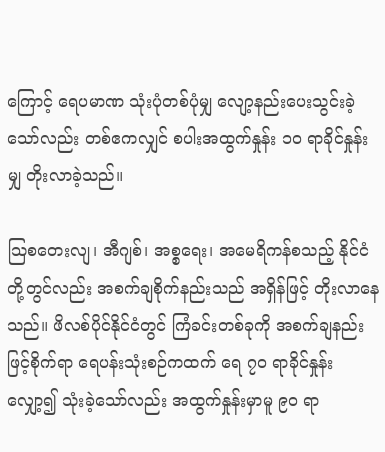ကြောင့် ရေပမာဏ သုံးပုံတစ်ပုံမျှ လျော့နည်းပေးသွင်းခဲ့သော်လည်း တစ်ဧကလျှင် စပါးအထွက်နှုန်း ၁၀ ရာခိုင်နှုန်းမျှ တိုးလာခဲ့သည်။

သြစတေးလျ၊ အီဂျစ်၊ အစ္စရေး၊ အမေရိကန်စသည့် နိုင်ငံတို့တွင်လည်း အစက်ချစိုက်နည်းသည် အရှိန်ဖြင့် တိုးလာနေသည်။ ဖိလစ်ပိုင်နိုင်ငံတွင် ကြံခင်းတစ်ခုကို အစက်ချနည်းဖြင့်စိုက်ရာ ရေပန်းသုံးစဉ်ကထက် ရေ ၇၀ ရာခိုင်နှုန်းလျှော့၍ သုံးခဲ့သော်လည်း အထွက်နှုန်းမှာမူ ၉၀ ရာ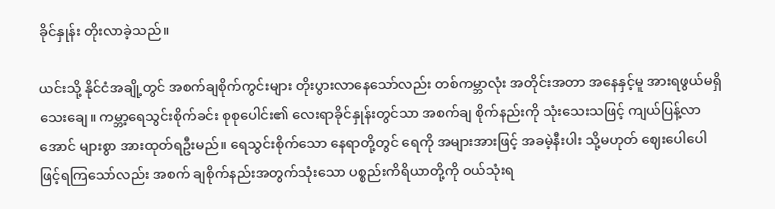ခိုင်နှုန်း တိုးလာခဲ့သည်။

ယင်းသို့ နိုင်ငံအချို့တွင် အစက်ချစိုက်ကွင်းများ တိုးပွားလာနေသော်လည်း တစ်ကမ္ဘာလုံး အတိုင်းအတာ အနေနှင့်မူ အားရဖွယ်မရှိသေးချေ။ ကမ္ဘာ့ရေသွင်းစိုက်ခင်း စုစုပေါင်း၏ လေးရာခိုင်နှုန်းတွင်သာ အစက်ချ စိုက်နည်းကို သုံးသေးသဖြင့် ကျယ်ပြန့်လာအောင် များစွာ အားထုတ်ရဦးမည်။ ရေသွင်းစိုက်သော နေရာတို့တွင် ရေကို အများအားဖြင့် အခမဲ့နီးပါး သို့မဟုတ် ဈေးပေါပေါဖြင့်ရကြသော်လည်း အစက် ချစိုက်နည်းအတွက်သုံးသော ပစ္စည်းကိရိယာတို့ကို ဝယ်သုံးရ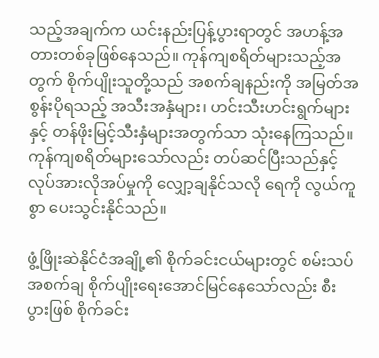သည့်အချက်က ယင်းနည်းပြန့်ပွားရာတွင် အဟန့်အတားတစ်ခုဖြစ်နေသည်။ ကုန်ကျစရိတ်များသည့်အတွက် စိုက်ပျိုးသူတို့သည် အစက်ချနည်းကို အမြတ်အစွန်းပိုရသည့် အသီးအနှံများ၊ ဟင်းသီးဟင်းရွက်များနှင့် တန်ဖိုးမြင့်သီးနှံများအတွက်သာ သုံးနေကြသည်။ ကုန်ကျစရိတ်များသော်လည်း တပ်ဆင်ပြီးသည်နှင့် လုပ်အားလိုအပ်မှုကို လျှော့ချနိုင်သလို ရေကို လွယ်ကူစွာ ပေးသွင်းနိုင်သည်။

ဖွံ့ဖြိုးဆဲနိုင်ငံအချို့၏ စိုက်ခင်းငယ်များတွင် စမ်းသပ်အစက်ချ စိုက်ပျိုးရေးအောင်မြင်နေသော်လည်း စီးပွားဖြစ် စိုက်ခင်း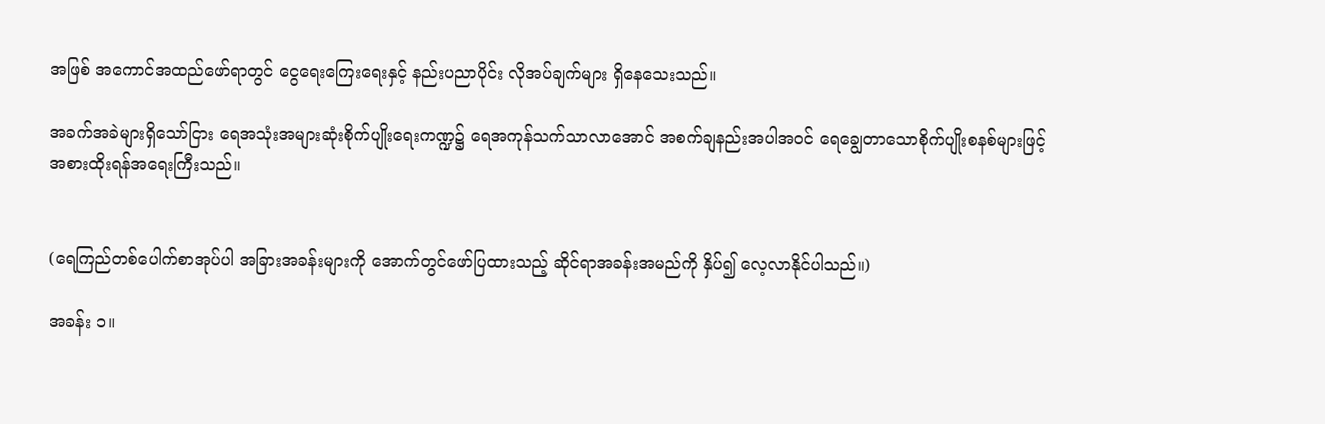အဖြစ် အကောင်အထည်ဖော်ရာတွင် ငွေရေးကြေးရေးနှင့် နည်းပညာပိုင်း လိုအပ်ချက်များ ရှိနေသေးသည်။

အခက်အခဲများရှိသော်ငြား ရေအသုံးအများဆုံးစိုက်ပျိုးရေးကဏ္ဍ၌ ရေအကုန်သက်သာလာအောင် အစက်ချနည်းအပါအဝင် ရေချွေတာသောစိုက်ပျိုးစနစ်များဖြင့် အစားထိုးရန်အရေးကြီးသည်။


(ရေကြည်တစ်ပေါက်စာအုပ်ပါ အခြားအခန်းများကို အောက်တွင်ဖော်ပြထားသည့် ဆိုင်ရာအခန်းအမည်ကို နှိပ်၍ လေ့လာနိုင်ပါသည်။)

အခန်း ၁။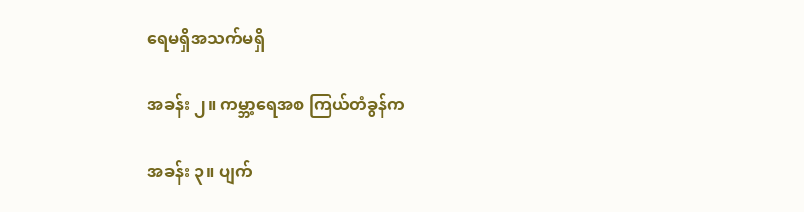ရေမရှိအသက်မရှိ

အခန်း ၂။ ကမ္ဘာ့ရေအစ ကြယ်တံခွန်က

အခန်း ၃။ ပျက်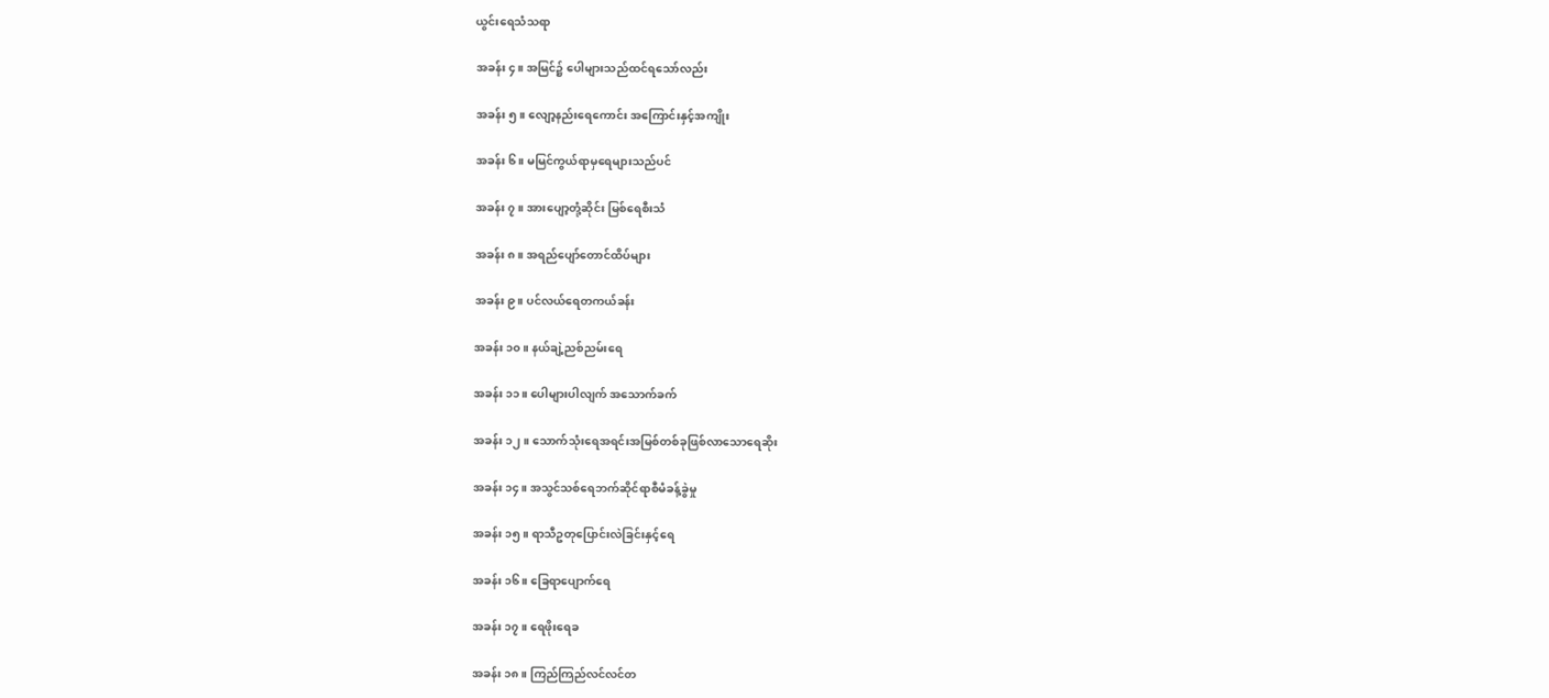ယွင်းရေသံသရာ

အခန်း ၄။ အမြင်၌ ပေါများသည်ထင်ရသော်လည်း

အခန်း ၅။ လျော့နည်းရေကောင်း အကြောင်းနှင့်အကျိုး

အခန်း ၆။ မမြင်ကွယ်ရာမှရေများသည်ပင်

အခန်း ၇။ အားပျော့တုံ့ဆိုင်း မြစ်ရေစီးသံ

အခန်း ၈။ အရည်ပျော်တောင်ထိပ်များ

အခန်း ၉။ ပင်လယ်ရေတကယ်ခန်း

အခန်း ၁၀။ နယ်ချဲ့ညစ်ညမ်းရေ

အခန်း ၁၁။ ပေါများပါလျက် အသောက်ခက်

အခန်း ၁၂။ သောက်သုံးရေအရင်းအမြစ်တစ်ခုဖြစ်လာသောရေဆိုး

အခန်း ၁၄။ အသွင်သစ်ရေဘက်ဆိုင်ရာစီမံခန့်ခွဲမှု

အခန်း ၁၅။ ရာသီဥတုပြောင်းလဲခြင်းနှင့်ရေ

အခန်း ၁၆။ ခြေရာပျောက်ရေ

အခန်း ၁၇။ ရေဖိုးရေခ

အခန်း ၁၈။ ကြည်ကြည်လင်လင်တ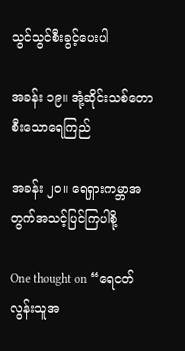သွင်သွင်စီးခွင့်ပေးပါ

အခန်း ၁၉။ အုံ့ဆိုင်းသစ်တောစီးသောရေကြည်

အခန်း ၂၀။ ရေရှားကမ္ဘာအတွက်အသင့်ပြင်ကြပါစို့

One thought on “ရေငတ်လွန်းသူအ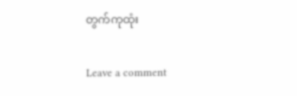တွက်ကုထုံး

Leave a comment